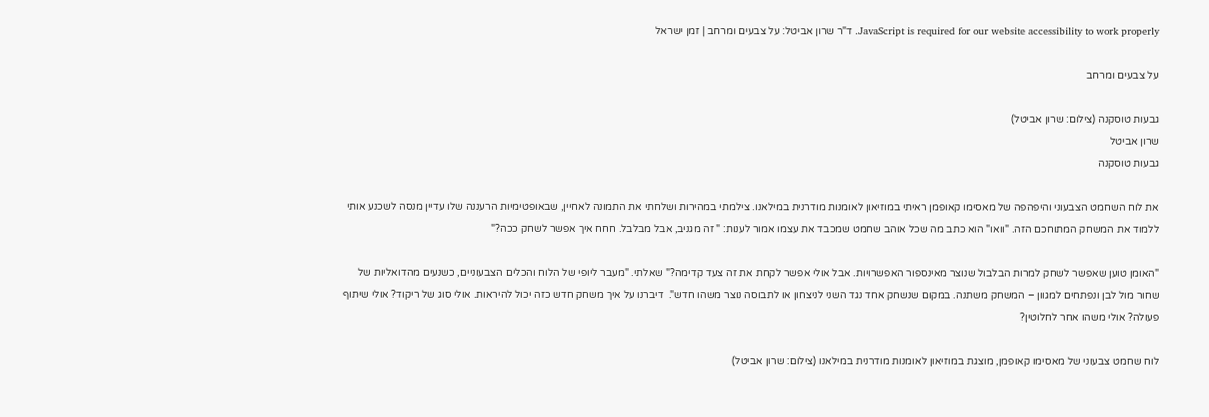JavaScript is required for our website accessibility to work properly. ד"ר שרון אביטל: על צבעים ומרחב | זמן ישראל

על צבעים ומרחב

גבעות טוסקנה (צילום: שרון אביטל)
שרון אביטל
גבעות טוסקנה

את לוח השחמט הצבעוני והיפהפה של מאסימו קאופמן ראיתי במוזיאון לאומנות מודרנית במילאנו. צילמתי במהירות ושלחתי את התמונה לאחיין, שבאופטימיות הרעננה שלו עדיין מנסה לשכנע אותי ללמוד את המשחק המתוחכם הזה. "וואו" הוא כתב מה שכל אוהב שחמט שמכבד את עצמו אמור לענות: " זה מגניב, אבל מבלבל. חחח איך אפשר לשחק ככה?"

"האומן טוען שאפשר לשחק למרות הבלבול שנוצר מאינספור האפשרויות. אבל אולי אפשר לקחת את זה צעד קדימה?" שאלתי. "מעבר ליופי של הלוח והכלים הצבעוניים, כשנעים מהדואליות של שחור מול לבן ונפתחים למגוון – המשחק משתנה. במקום שנשחק אחד נגד השני לניצחון או לתבוסה נוצר משהו חדש".  דיברנו על איך משחק חדש כזה יכול להיראות. אולי סוג של ריקוד? אולי שיתוף פעולה? אולי משהו אחר לחלוטין?

לוח שחמט צבעוני של מאסימו קאופמן, מוצגת במוזיאון לאומנות מודרנית במילאנו (צילום: שרון אביטל)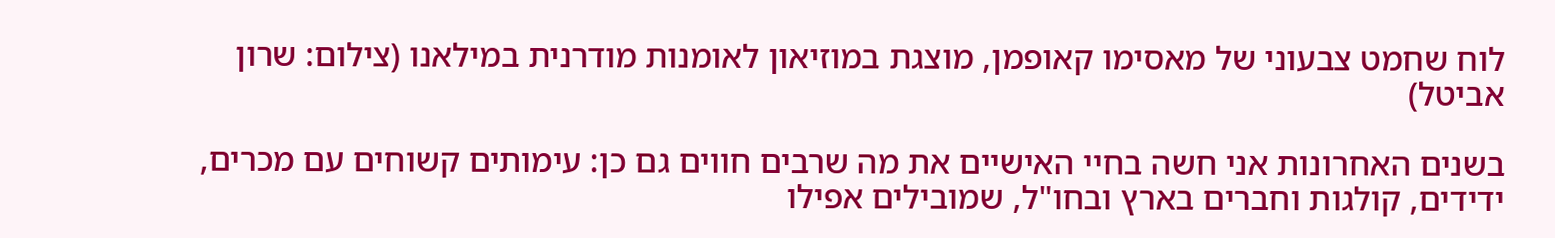לוח שחמט צבעוני של מאסימו קאופמן, מוצגת במוזיאון לאומנות מודרנית במילאנו (צילום: שרון אביטל)

בשנים האחרונות אני חשה בחיי האישיים את מה שרבים חווים גם כן: עימותים קשוחים עם מכרים, ידידים, קולגות וחברים בארץ ובחו"ל, שמובילים אפילו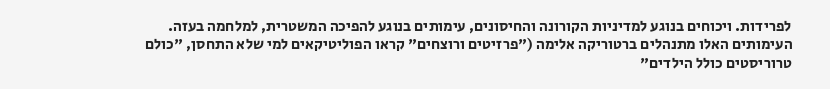לפרידות. ויכוחים בנוגע למדיניות הקורונה והחיסונים, עימותים בנוגע להפיכה המשטרית, למלחמה בעזה. העימותים האלו מתנהלים ברטוריקה אלימה ("פרזיטים ורוצחים" קראו הפוליטיקאים למי שלא התחסן, "כולם טרוריסטים כולל הילדים"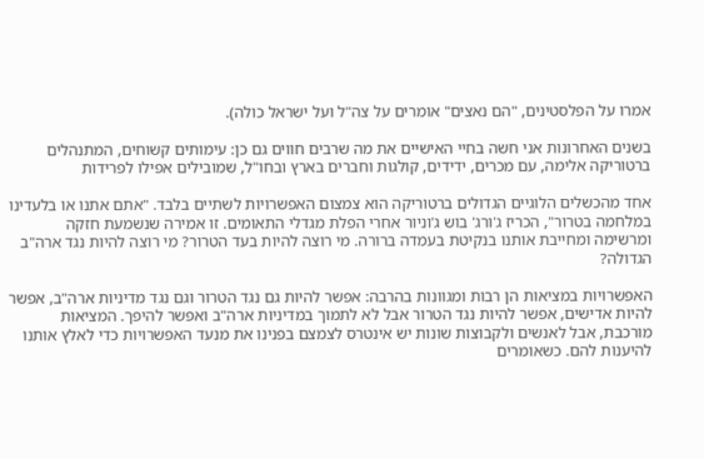אמרו על הפלסטינים, "הם נאצים" אומרים על צה"ל ועל ישראל כולה).

בשנים האחרונות אני חשה בחיי האישיים את מה שרבים חווים גם כן: עימותים קשוחים, המתנהלים ברטוריקה אלימה, עם מכרים, ידידים, קולגות וחברים בארץ ובחו"ל, שמובילים אפילו לפרידות

אחד מהכשלים הלוגיים הגדולים ברטוריקה הוא צמצום האפשרויות לשתיים בלבד. "אתם אתנו או בלעדינו במלחמה בטרור", הכריז ג'ורג' בוש ג'וניור אחרי הפלת מגדלי התאומים. זו אמירה שנשמעת חזקה ומרשימה ומחייבת אותנו בנקיטת בעמדה ברורה. מי רוצה להיות בעד הטרור? מי רוצה להיות נגד ארה"ב הגדולה?

האפשרויות במציאות הן רבות ומגוונות בהרבה: אפשר להיות גם נגד הטרור וגם נגד מדיניות ארה"ב, אפשר להיות אדישים, אפשר להיות נגד הטרור אבל לא לתמוך במדיניות ארה"ב ואפשר להיפך. המציאות מורכבת, אבל לאנשים ולקבוצות שונות יש אינטרס לצמצם בפנינו את מנעד האפשרויות כדי לאלץ אותנו להיענות להם. כשאומרים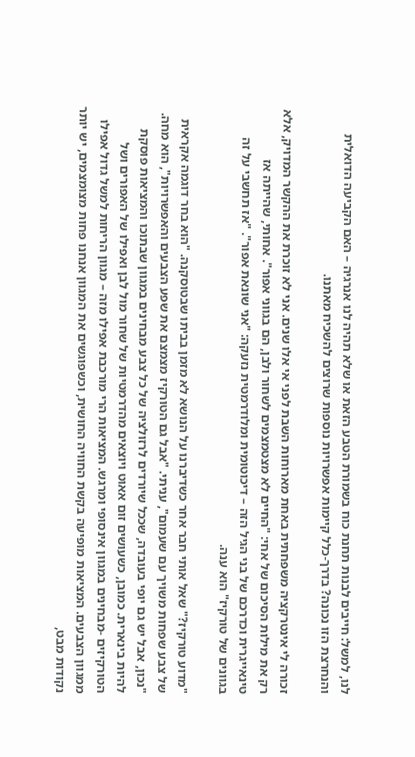לנו, למשל: חייבים לבנות תחנת כוח בשמורת הטבע הזאת או שלא תהיה לנו אנרגיה – האם הקביעה הדואלית והנחרצת הזו נכונה? בדרך-כלל קיימות אפשרויות נוספות שרוצים להשכיח מאתנו.

זכורה לי אינטרקציה משפחתית באחת מארוחות השבת לפני אי אלו שנים. אני לא זוכרת את ההקשר המדויק, אלא רק את מילות הסיכום של אחי: "החיים לא מצטמצמים לשחור ולבן, הם בגווני אפור". אחותי, שהייתה אז טינאייגרית וכדרכם של בני הגיל הזה – דיכוטומית ומלודרמטית נזעקה: "אני שונאת אפור". "אז תחשבי על זה בגוונים של טורקיז" הוא ענה.

"מדוע טורקיז?" שאל אותי חבר אחר כשדיברנו על הנושא לא מזמן בביתו שבטוסקנה. "הוא בחר דוגמה אקראית של צבע שפחות משויך עם שעמום", עניתי. "אבל גם הטורקיז מצמצם את שפע הצבעים והאפשרויות", הוא מחה. "נכון, אבל יש גם יופי בעובדה, שככל שיורדים לרזולציה של כל צבע מבחינים במגוון שבתוכו והמציאות פוסקת להיות בינארית. כמובן, כשעושים זום אאוט ויוצאים מהדרמטיות של שחור מול לבן ואפילו של האפורים ושל הטורקיזים -מבחינים במגוון אינסופי ומרגש. המציאות הרי מורכבת אפילו מזה – מגוון הריחות למשל גדול אפילו ממגוון הצבעים. המציאות מופיעה בקשת החוויה החושית, וכשפוגשים את המגוון אנחנו פחות מצומצמים, יש יותר נקודות מבט,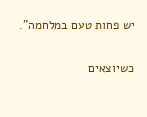יש פחות טעם במלחמה".

כשיוצאים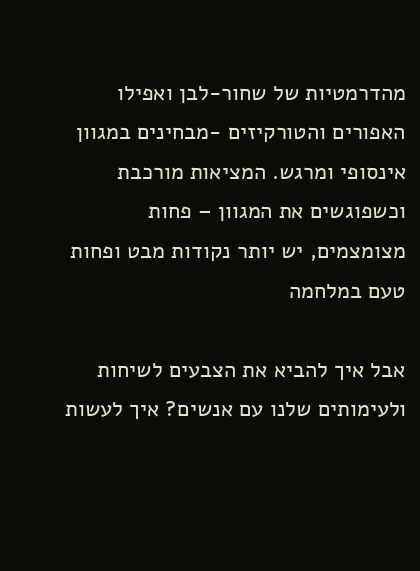מהדרמטיות של שחור-לבן ואפילו האפורים והטורקיזים -מבחינים במגוון אינסופי ומרגש. המציאות מורכבת וכשפוגשים את המגוון – פחות מצומצמים, יש יותר נקודות מבט ופחות טעם במלחמה

אבל איך להביא את הצבעים לשיחות ולעימותים שלנו עם אנשים? איך לעשות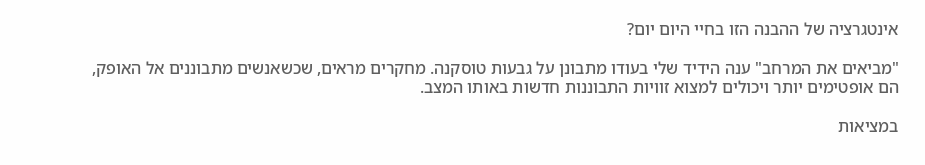אינטגרציה של ההבנה הזו בחיי היום יום?

"מביאים את המרחב" ענה הידיד שלי בעודו מתבונן על גבעות טוסקנה. מחקרים מראים, שכשאנשים מתבוננים אל האופק, הם אופטימים יותר ויכולים למצוא זוויות התבוננות חדשות באותו המצב.

במציאות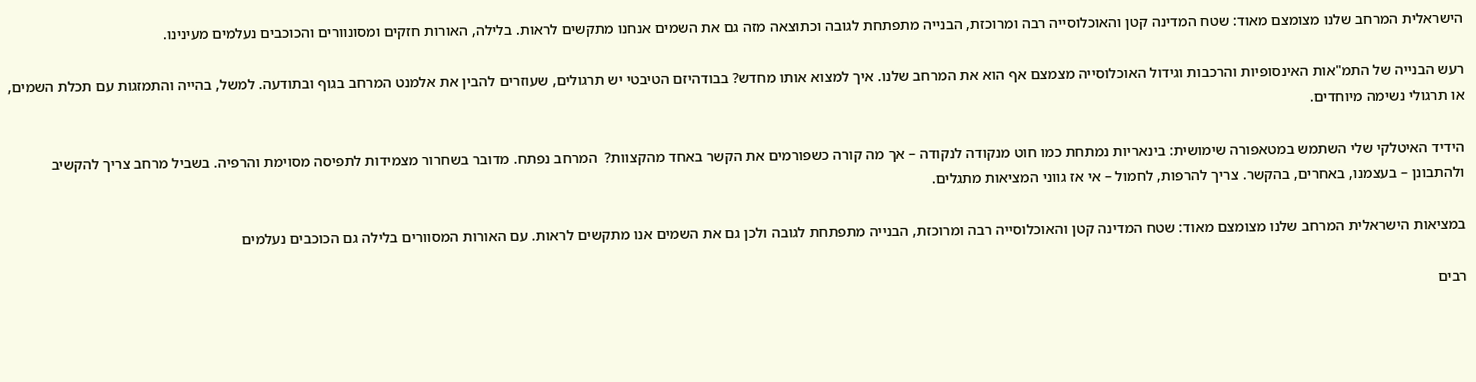הישראלית המרחב שלנו מצומצם מאוד: שטח המדינה קטן והאוכלוסייה רבה ומרוכזת, הבנייה מתפתחת לגובה וכתוצאה מזה גם את השמים אנחנו מתקשים לראות. בלילה, האורות חזקים ומסונוורים והכוכבים נעלמים מעינינו.

רעש הבנייה של התמ"אות האינסופיות והרכבות וגידול האוכלוסייה מצמצם אף הוא את המרחב שלנו. איך למצוא אותו מחדש? בבודהיזם הטיבטי יש תרגולים, שעוזרים להבין את אלמנט המרחב בגוף ובתודעה. למשל, בהייה והתמזגות עם תכלת השמים, או תרגולי נשימה מיוחדים.

הידיד האיטלקי שלי השתמש במטאפורה שימושית: בינאריות נמתחת כמו חוט מנקודה לנקודה – אך מה קורה כשפורמים את הקשר באחד מהקצוות?  המרחב נפתח. מדובר בשחרור מצמידות לתפיסה מסוימת והרפיה. בשביל מרחב צריך להקשיב ולהתבונן – בעצמנו, באחרים, בהקשר. צריך להרפות, לחמול – אי אז גווני המציאות מתגלים.

במציאות הישראלית המרחב שלנו מצומצם מאוד: שטח המדינה קטן והאוכלוסייה רבה ומרוכזת, הבנייה מתפתחת לגובה ולכן גם את השמים אנו מתקשים לראות. עם האורות המסוורים בלילה גם הכוכבים נעלמים

רבים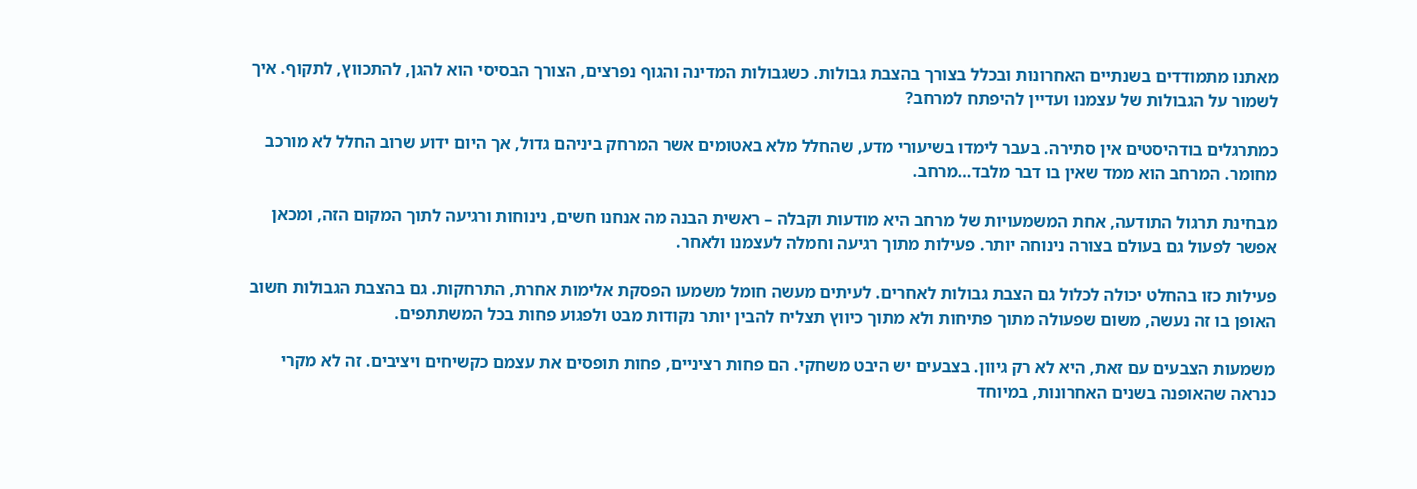מאתנו מתמודדים בשנתיים האחרונות ובכלל בצורך בהצבת גבולות. כשגבולות המדינה והגוף נפרצים, הצורך הבסיסי הוא להגן, להתכווץ, לתקוף. איך לשמור על הגבולות של עצמנו ועדיין להיפתח למרחב?

כמתרגלים בודהיסטים אין סתירה. בעבר לימדו בשיעורי מדע, שהחלל מלא באטומים אשר המרחק ביניהם גדול, אך היום ידוע שרוב החלל לא מורכב מחומר. המרחב הוא ממד שאין בו דבר מלבד…מרחב.

מבחינת תרגול התודעה, אחת המשמעויות של מרחב היא מודעות וקבלה – ראשית הבנה מה אנחנו חשים, נינוחות ורגיעה לתוך המקום הזה, ומכאן אפשר לפעול גם בעולם בצורה נינוחה יותר. פעילות מתוך רגיעה וחמלה לעצמנו ולאחר.

פעילות כזו בהחלט יכולה לכלול גם הצבת גבולות לאחרים. לעיתים מעשה חומל משמעו הפסקת אלימות אחרת, התרחקות. גם בהצבת הגבולות חשוב האופן בו זה נעשה, משום שפעולה מתוך פתיחות ולא מתוך כיווץ תצליח להבין יותר נקודות מבט ולפגוע פחות בכל המשתתפים.

משמעות הצבעים עם זאת, היא לא רק גיוון. בצבעים יש היבט משחקי. הם פחות רציניים, פחות תופסים את עצמם כקשיחים ויציבים. זה לא מקרי כנראה שהאופנה בשנים האחרונות, במיוחד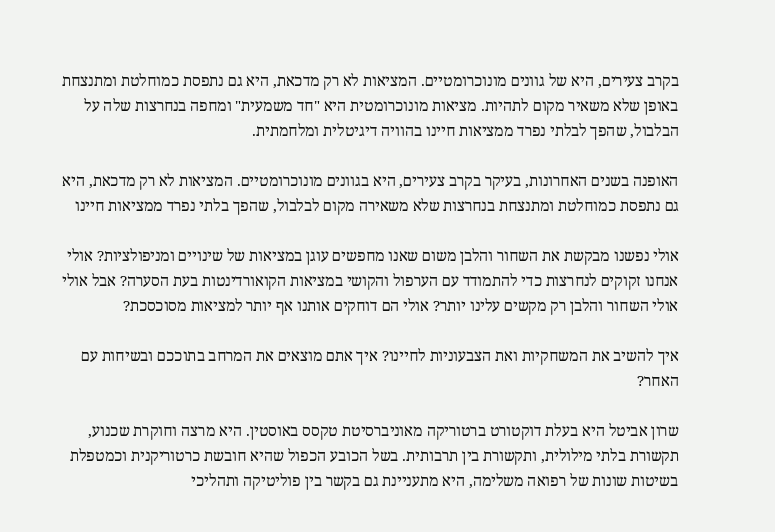בקרב צעירים, היא של גוונים מונוכרומטיים. המציאות לא רק מדכאת, היא גם נתפסת כמוחלטת ומתנצחת באופן שלא משאיר מקום לתהיות. מציאות מונוכרומטית היא "חד משמעית" ומחפה בנחרצות שלה על הבלבול, שהפך לבלתי נפרד ממציאות חיינו בהוויה דיגיטלית ומלחמתית.

האופנה בשנים האחרונות, בעיקר בקרב צעירים, היא בגוונים מונוכרומטיים. המציאות לא רק מדכאת, היא גם נתפסת כמוחלטת ומתנצחת בנחרצות שלא משאירה מקום לבלבול, שהפך בלתי נפרד ממציאות חיינו

אולי נפשנו מבקשת את השחור והלבן משום שאנו מחפשים עוגן במציאות של שינויים ומניפולציות? אולי אנחנו זקוקים לנחרצות כדי להתמודד עם הערפול והקושי במציאות הקואורדינטות בעת הסערה? אבל אולי אולי השחור והלבן רק מקשים עלינו יותר? אולי הם דוחקים אותנו אף יותר למציאות מסוכסכת?

איך להשיב את המשחקיות ואת הצבעוניות לחיינו? איך אתם מוצאים את המרחב בתוככם ובשיחות עם האחר?

שרון אביטל היא בעלת דוקטורט ברטוריקה מאוניברסיטת טקסס באוסטין. היא מרצה וחוקרת שכנוע, תקשורת בלתי מילולית, ותקשורת בין תרבותית. בשל הכובע הכפול שהיא חובשת כרטוריקנית וכמטפלת בשיטות שונות של רפואה משלימה, היא מתעניינת גם בקשר בין פוליטיקה ותהליכי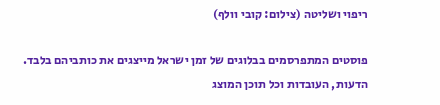ריפוי ושליטה (צילום: קובי וולף)

פוסטים המתפרסמים בבלוגים של זמן ישראל מייצגים את כותביהם בלבד. הדעות, העובדות וכל תוכן המוצג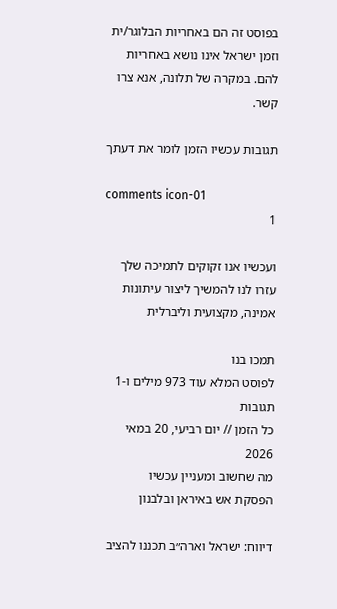בפוסט זה הם באחריות הבלוגר/ית וזמן ישראל אינו נושא באחריות להם. במקרה של תלונה, אנא צרו קשר.

תגובות עכשיו הזמן לומר את דעתך

comments icon-01
1

ועכשיו אנו זקוקים לתמיכה שלך עזרו לנו להמשיך ליצור עיתונות אמינה, מקצועית וליברלית

תמכו בנו
לפוסט המלא עוד 973 מילים ו-1 תגובות
כל הזמן // יום רביעי, 20 במאי 2026
מה שחשוב ומעניין עכשיו
הפסקת אש באיראן ובלבנון

דיווח: ישראל וארה״ב תכננו להציב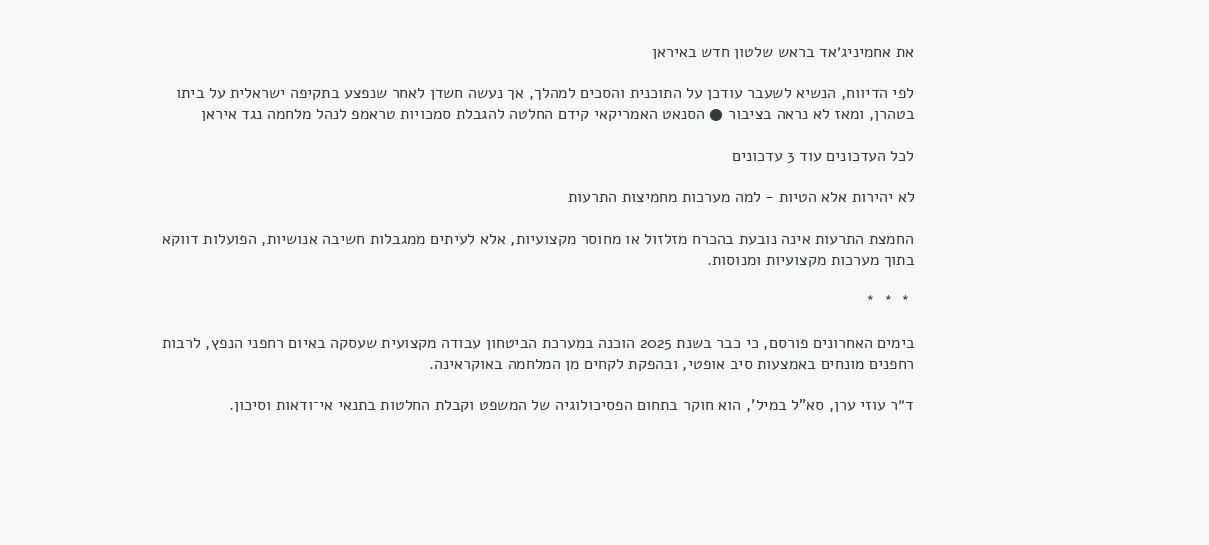את אחמיניג׳אד בראש שלטון חדש באיראן

לפי הדיווח, הנשיא לשעבר עודכן על התוכנית והסכים למהלך, אך נעשה חשדן לאחר שנפצע בתקיפה ישראלית על ביתו בטהרן, ומאז לא נראה בציבור ● הסנאט האמריקאי קידם החלטה להגבלת סמכויות טראמפ לנהל מלחמה נגד איראן

לכל העדכונים עוד 3 עדכונים

לא יהירות אלא הטיות - למה מערכות מחמיצות התרעות

החמצת התרעות אינה נובעת בהכרח מזלזול או מחוסר מקצועיות, אלא לעיתים ממגבלות חשיבה אנושיות, הפועלות דווקא בתוך מערכות מקצועיות ומנוסות.

 *  *  *

בימים האחרונים פורסם, כי כבר בשנת 2025 הוכנה במערכת הביטחון עבודה מקצועית שעסקה באיום רחפני הנפץ, לרבות רחפנים מונחים באמצעות סיב אופטי, ובהפקת לקחים מן המלחמה באוקראינה.

ד״ר עוזי ערן, סא"ל במיל', הוא חוקר בתחום הפסיכולוגיה של המשפט וקבלת החלטות בתנאי אי־ודאות וסיכון.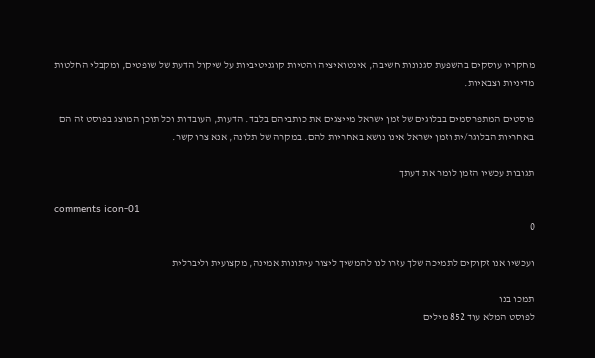מחקריו עוסקים בהשפעת סגנונות חשיבה, אינטואיציה והטיות קוגניטיביות על שיקול הדעת של שופטים, ומקבלי החלטות מדיניות וצבאיות.

פוסטים המתפרסמים בבלוגים של זמן ישראל מייצגים את כותביהם בלבד. הדעות, העובדות וכל תוכן המוצג בפוסט זה הם באחריות הבלוגר/ית וזמן ישראל אינו נושא באחריות להם. במקרה של תלונה, אנא צרו קשר.

תגובות עכשיו הזמן לומר את דעתך

comments icon-01
0

ועכשיו אנו זקוקים לתמיכה שלך עזרו לנו להמשיך ליצור עיתונות אמינה, מקצועית וליברלית

תמכו בנו
לפוסט המלא עוד 852 מילים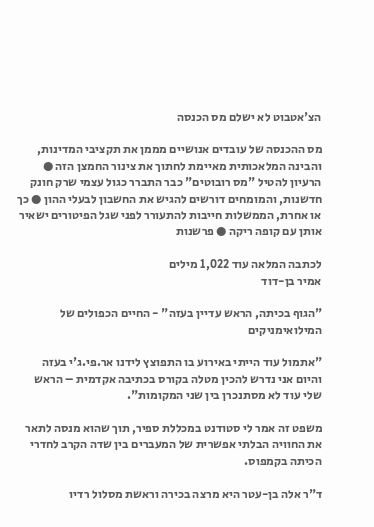הצ'אטבוט לא ישלם מס הכנסה

מס ההכנסה של עובדים אנושיים מממן את תקציבי המדינות, והבינה המלאכותית מאיימת לחתוך את צינור החמצן הזה ● הרעיון להטיל "מס רובוטים" כבר התברר כגול עצמי שרק חונק חדשנות, והמומחים דורשים להגיש את החשבון לבעלי ההון ● כך או אחרת, הממשלות חייבות להתעורר לפני שגל הפיטורים ישאיר אותן עם קופה ריקה ● פרשנות

לכתבה המלאה עוד 1,022 מילים
אמיר בן-דוד

"הגוף בכיתה, הראש עדיין בעזה" - החיים הכפולים של המילואימניקים

"אתמול עוד הייתי באירוע בו התפוצץ לידנו אר.פי.ג'י בעזה והיום אני נדרש להכין מטלה בקורס בכתיבה אקדמית – הראש שלי עוד לא מסתנכרן בין שני המקומות".

משפט זה אמר לי סטודנט במכללת ספיר, תוך שהוא מנסה לתאר את החוויה הבלתי אפשרית של המעברים בין שדה הקרב לחדרי הכיתה בקמפוס.

ד"ר אלה בן-עטר היא מרצה בכירה וראשת מסלול רדיו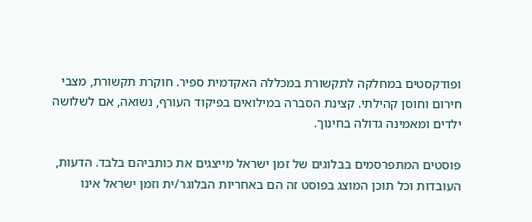ופודקסטים במחלקה לתקשורת במכללה האקדמית ספיר. חוקרת תקשורת, מצבי חירום וחוסן קהילתי. קצינת הסברה במילואים בפיקוד העורף, נשואה, אם לשלושה ילדים ומאמינה גדולה בחינוך.

פוסטים המתפרסמים בבלוגים של זמן ישראל מייצגים את כותביהם בלבד. הדעות, העובדות וכל תוכן המוצג בפוסט זה הם באחריות הבלוגר/ית וזמן ישראל אינו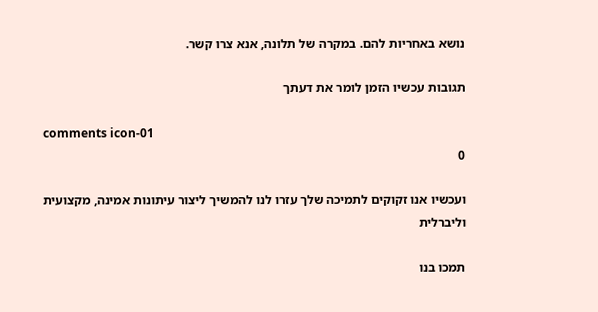נושא באחריות להם. במקרה של תלונה, אנא צרו קשר.

תגובות עכשיו הזמן לומר את דעתך

comments icon-01
0

ועכשיו אנו זקוקים לתמיכה שלך עזרו לנו להמשיך ליצור עיתונות אמינה, מקצועית וליברלית

תמכו בנו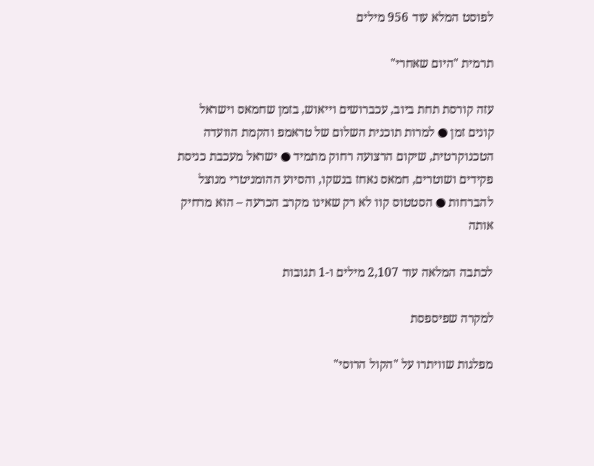לפוסט המלא עוד 956 מילים

תרמית "היום שאחרי"

עזה קורסת תחת ביוב, עכברושים וייאוש, בזמן שחמאס וישראל קונים זמן ● למרות תוכנית השלום של טראמפ והקמת הוועדה הטכנוקרטית, שיקום הרצועה רחוק מתמיד ● ישראל מעכבת כניסת פקידים ושוטרים, חמאס נאחז בנשקו, והסיוע ההומניטרי מנוצל להברחות ● הסטטוס קוו לא רק שאינו מקרב הכרעה – הוא מרחיק אותה

לכתבה המלאה עוד 2,107 מילים ו-1 תגובות

למקרה שפיספסת

מפלגות שוויתרו על "הקול הרוסי"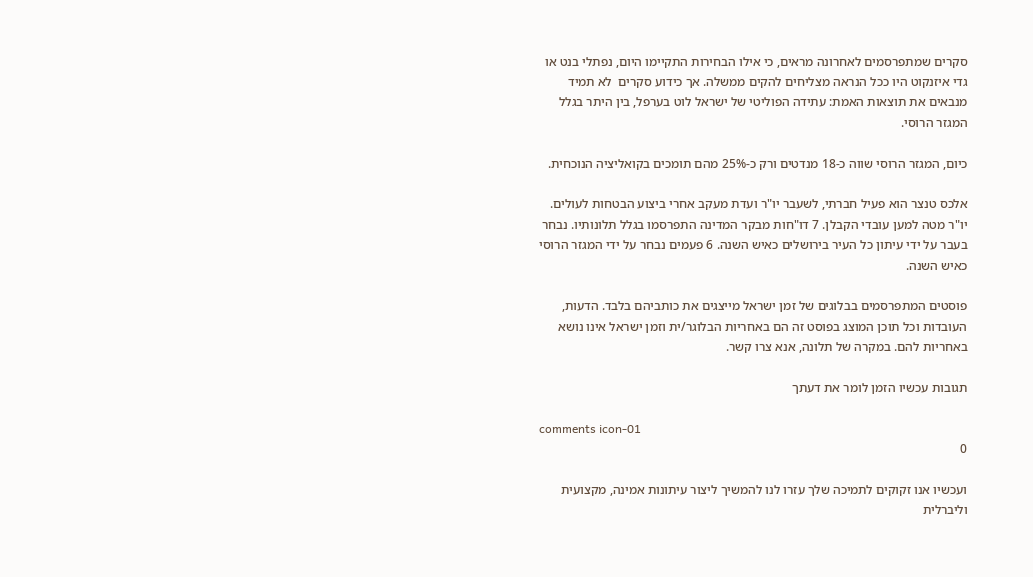סקרים שמתפרסמים לאחרונה מראים, כי אילו הבחירות התקיימו היום, נפתלי בנט או גדי איזנקוט היו ככל הנראה מצליחים להקים ממשלה. אך כידוע סקרים  לא תמיד מנבאים את תוצאות האמת: עתידה הפוליטי של ישראל לוט בערפל, בין היתר בגלל המגזר הרוסי.

כיום, המגזר הרוסי שווה כ-18 מנדטים ורק כ-25% מהם תומכים בקואליציה הנוכחית.

אלכס טנצר הוא פעיל חברתי, לשעבר יו"ר ועדת מעקב אחרי ביצוע הבטחות לעולים. יו"ר מטה למען עובדי הקבלן. 7 דו"חות מבקר המדינה התפרסמו בגלל תלונותיו. נבחר בעבר על ידי עיתון כל העיר בירושלים כאיש השנה. 6 פעמים נבחר על ידי המגזר הרוסי כאיש השנה.

פוסטים המתפרסמים בבלוגים של זמן ישראל מייצגים את כותביהם בלבד. הדעות, העובדות וכל תוכן המוצג בפוסט זה הם באחריות הבלוגר/ית וזמן ישראל אינו נושא באחריות להם. במקרה של תלונה, אנא צרו קשר.

תגובות עכשיו הזמן לומר את דעתך

comments icon-01
0

ועכשיו אנו זקוקים לתמיכה שלך עזרו לנו להמשיך ליצור עיתונות אמינה, מקצועית וליברלית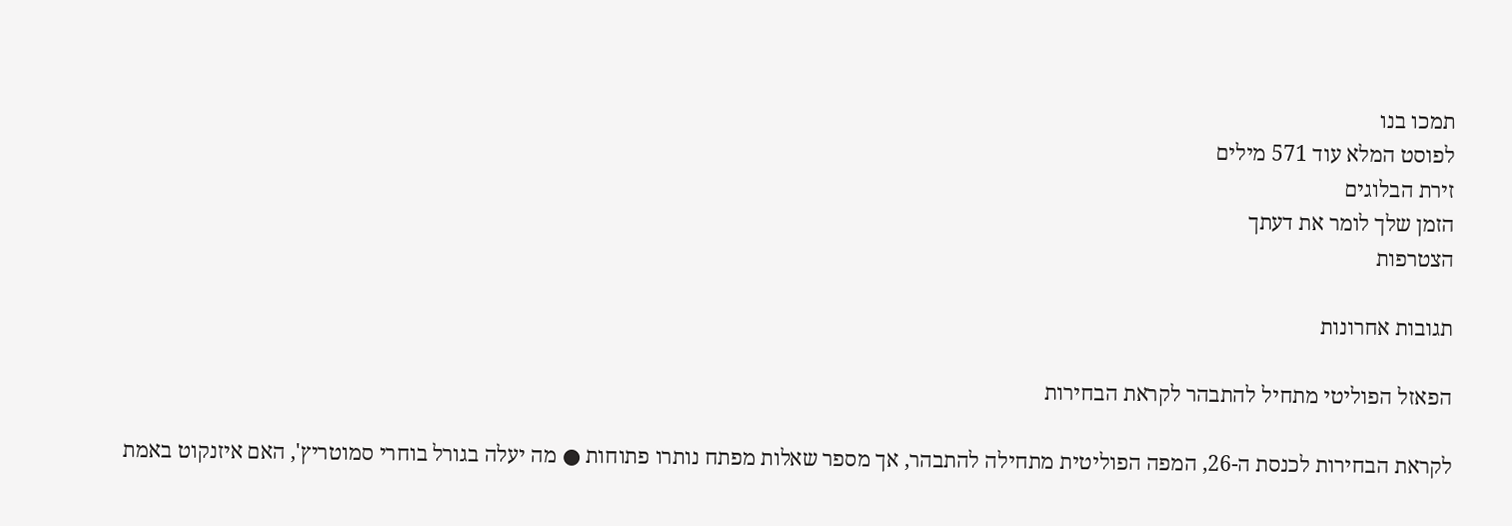תמכו בנו
לפוסט המלא עוד 571 מילים
זירת הבלוגים
הזמן שלך לומר את דעתך
הצטרפות

תגובות אחרונות

הפאזל הפוליטי מתחיל להתבהר לקראת הבחירות

לקראת הבחירות לכנסת ה-26, המפה הפוליטית מתחילה להתבהר, אך מספר שאלות מפתח נותרו פתוחות ● מה יעלה בגורל בוחרי סמוטריץ', האם איזנקוט באמת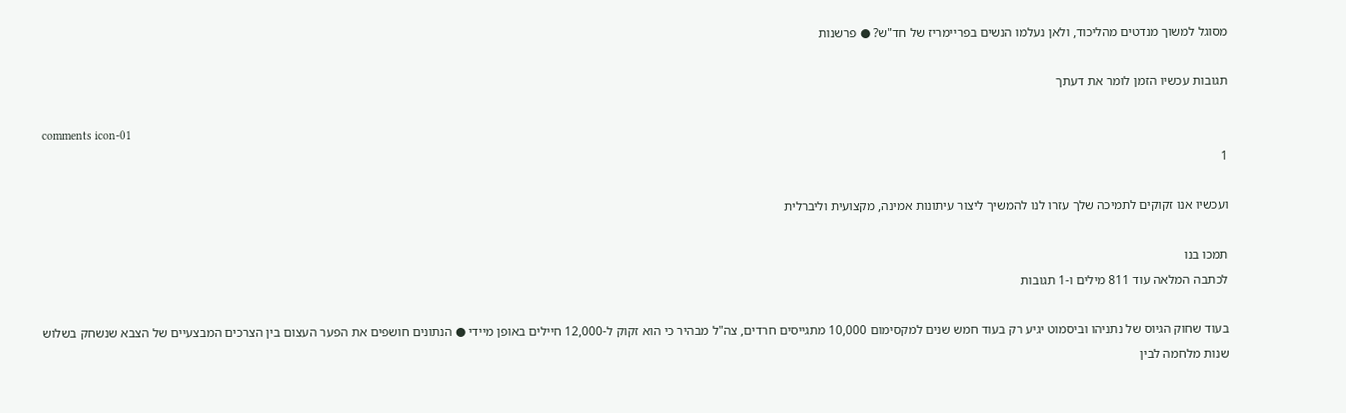מסוגל למשוך מנדטים מהליכוד, ולאן נעלמו הנשים בפריימריז של חד"ש? ● פרשנות

תגובות עכשיו הזמן לומר את דעתך

comments icon-01
1

ועכשיו אנו זקוקים לתמיכה שלך עזרו לנו להמשיך ליצור עיתונות אמינה, מקצועית וליברלית

תמכו בנו
לכתבה המלאה עוד 811 מילים ו-1 תגובות

בעוד שחוק הגיוס של נתניהו וביסמוט יגיע רק בעוד חמש שנים למקסימום 10,000 מתגייסים חרדים, צה"ל מבהיר כי הוא זקוק ל-12,000 חיילים באופן מיידי ● הנתונים חושפים את הפער העצום בין הצרכים המבצעיים של הצבא שנשחק בשלוש שנות מלחמה לבין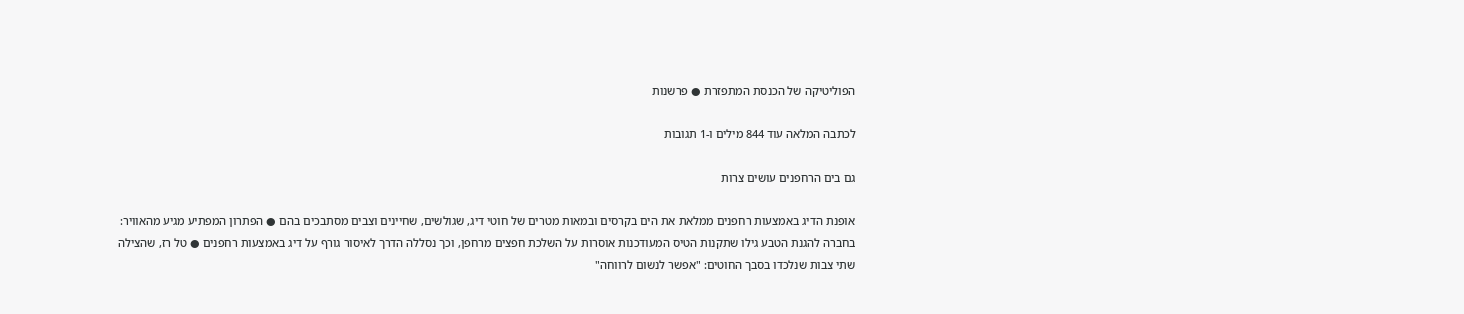הפוליטיקה של הכנסת המתפזרת ● פרשנות

לכתבה המלאה עוד 844 מילים ו-1 תגובות

גם בים הרחפנים עושים צרות

אופנת הדיג באמצעות רחפנים ממלאת את הים בקרסים ובמאות מטרים של חוטי דיג, שגולשים, שחיינים וצבים מסתבכים בהם ● הפתרון המפתיע מגיע מהאוויר: בחברה להגנת הטבע גילו שתקנות הטיס המעודכנות אוסרות על השלכת חפצים מרחפן, וכך נסללה הדרך לאיסור גורף על דיג באמצעות רחפנים ● טל רז, שהצילה שתי צבות שנלכדו בסבך החוטים: "אפשר לנשום לרווחה"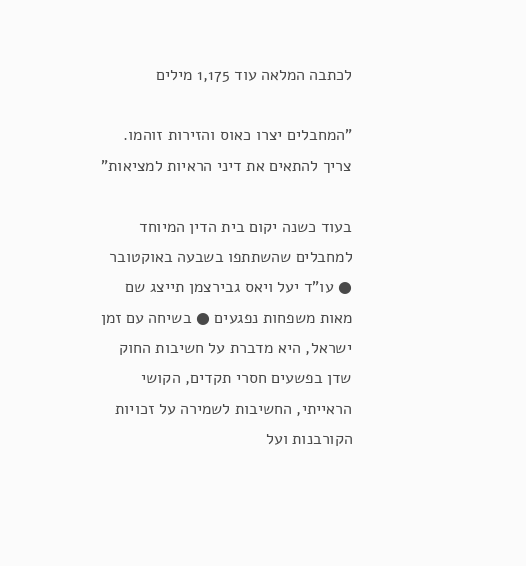לכתבה המלאה עוד 1,175 מילים

"המחבלים יצרו כאוס והזירות זוהמו. צריך להתאים את דיני הראיות למציאות"

בעוד כשנה יקום בית הדין המיוחד למחבלים שהשתתפו בשבעה באוקטובר ● עו"ד יעל ויאס גבירצמן תייצג שם מאות משפחות נפגעים ● בשיחה עם זמן ישראל, היא מדברת על חשיבות החוק שדן בפשעים חסרי תקדים, הקושי הראייתי, החשיבות לשמירה על זכויות הקורבנות ועל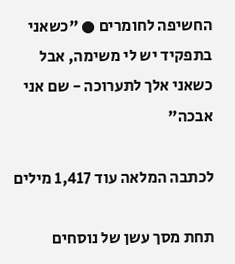החשיפה לחומרים ● "כשאני בתפקיד יש לי משימה, אבל כשאני אלך לתערוכה - שם אני אבכה"

לכתבה המלאה עוד 1,417 מילים

תחת מסך עשן של נוסחים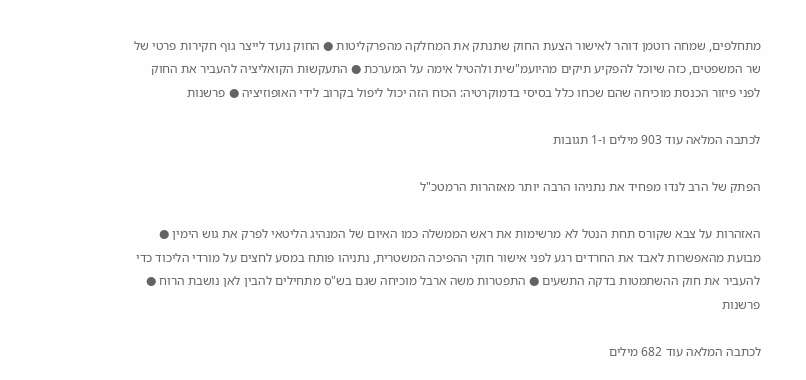מתחלפים, שמחה רוטמן דוהר לאישור הצעת החוק שתנתק את המחלקה מהפרקליטות ● החוק נועד לייצר גוף חקירות פרטי של שר המשפטים, כזה שיוכל להפקיע תיקים מהיועמ"שית ולהטיל אימה על המערכת ● התעקשות הקואליציה להעביר את החוק לפני פיזור הכנסת מוכיחה שהם שכחו כלל בסיסי בדמוקרטיה: הכוח הזה יכול ליפול בקרוב לידי האופוזיציה ● פרשנות

לכתבה המלאה עוד 903 מילים ו-1 תגובות

הפתק של הרב לנדו מפחיד את נתניהו הרבה יותר מאזהרות הרמטכ"ל

האזהרות על צבא שקורס תחת הנטל לא מרשימות את ראש הממשלה כמו האיום של המנהיג הליטאי לפרק את גוש הימין ● מבועת מהאפשרות לאבד את החרדים רגע לפני אישור חוקי ההפיכה המשטרית, נתניהו פותח במסע לחצים על מורדי הליכוד כדי להעביר את חוק ההשתמטות בדקה התשעים ● התפטרות משה ארבל מוכיחה שגם בש"ס מתחילים להבין לאן נושבת הרוח ● פרשנות

לכתבה המלאה עוד 682 מילים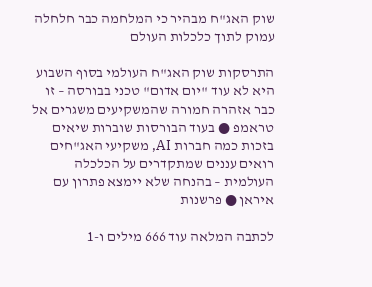שוק האג"ח מבהיר כי המלחמה כבר חלחלה עמוק לתוך כלכלות העולם

התרסקות שוק האג"ח העולמי בסוף השבוע היא לא עוד "יום אדום" טכני בבורסה – זו כבר אזהרה חמורה שהמשקיעים משגרים אל טראמפ ● בעוד הבורסות שוברות שיאים בזכות כמה חברות AI, משקיעי האג"חים רואים עננים שמתקדרים על הכלכלה העולמית – בהנחה שלא יימצא פתרון עם איראן ● פרשנות

לכתבה המלאה עוד 666 מילים ו-1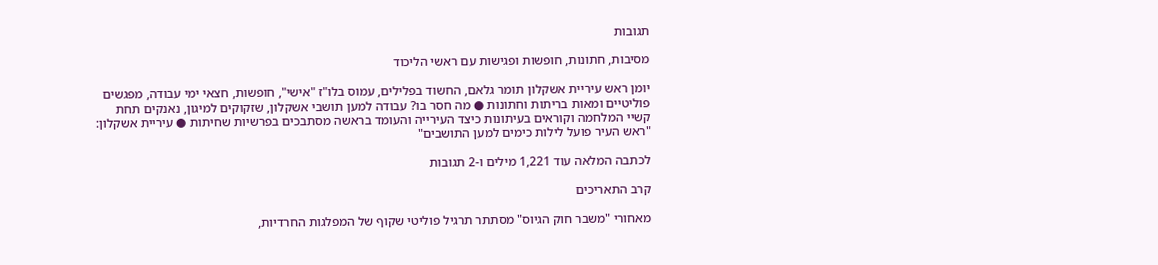תגובות

מסיבות, חתונות, חופשות ופגישות עם ראשי הליכוד

יומן ראש עיריית אשקלון תומר גלאם, החשוד בפלילים, עמוס בלו"ז "אישי", חופשות, חצאי ימי עבודה, מפגשים פוליטיים ומאות בריתות וחתונות ● מה חסר בו? עבודה למען תושבי אשקלון, שזקוקים למיגון, נאנקים תחת קשיי המלחמה וקוראים בעיתונות כיצד העירייה והעומד בראשה מסתבכים בפרשיות שחיתות ● עיריית אשקלון: "ראש העיר פועל לילות כימים למען התושבים"

לכתבה המלאה עוד 1,221 מילים ו-2 תגובות

קרב התאריכים

מאחורי "משבר חוק הגיוס" מסתתר תרגיל פוליטי שקוף של המפלגות החרדיות,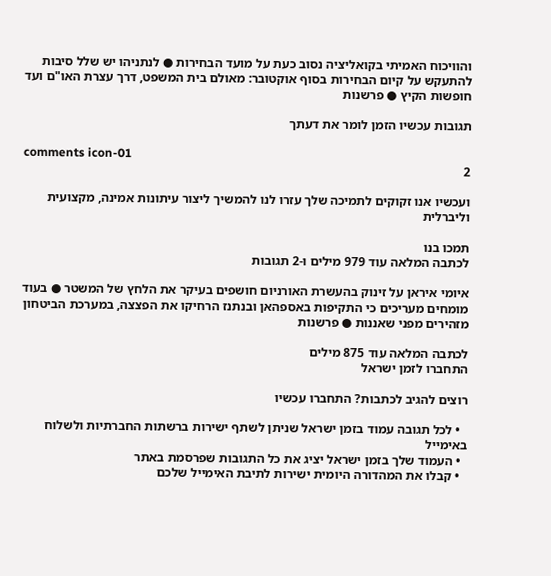והוויכוח האמיתי בקואליציה נסוב כעת על מועד הבחירות ● לנתניהו יש שלל סיבות להתעקש על קיום הבחירות בסוף אוקטובר: מאולם בית המשפט, דרך עצרת האו"ם ועד חופשות הקיץ ● פרשנות

תגובות עכשיו הזמן לומר את דעתך

comments icon-01
2

ועכשיו אנו זקוקים לתמיכה שלך עזרו לנו להמשיך ליצור עיתונות אמינה, מקצועית וליברלית

תמכו בנו
לכתבה המלאה עוד 979 מילים ו-2 תגובות

איומי איראן על זינוק בהעשרת האורניום חושפים בעיקר את הלחץ של המשטר ● בעוד מומחים מעריכים כי התקיפות באספהאן ובנתנז הרחיקו את הפצצה, במערכת הביטחון מזהירים מפני שאננות ● פרשנות

לכתבה המלאה עוד 875 מילים
התחברו לזמן ישראל

רוצים להגיב לכתבות? התחברו עכשיו

  • לכל תגובה עמוד בזמן ישראל שניתן לשתף ישירות ברשתות החברתיות ולשלוח באימייל
  • העמוד שלך בזמן ישראל יציג את כל התגובות שפרסמת באתר
  • קבלו את המהדורה היומית ישירות לתיבת האימייל שלכם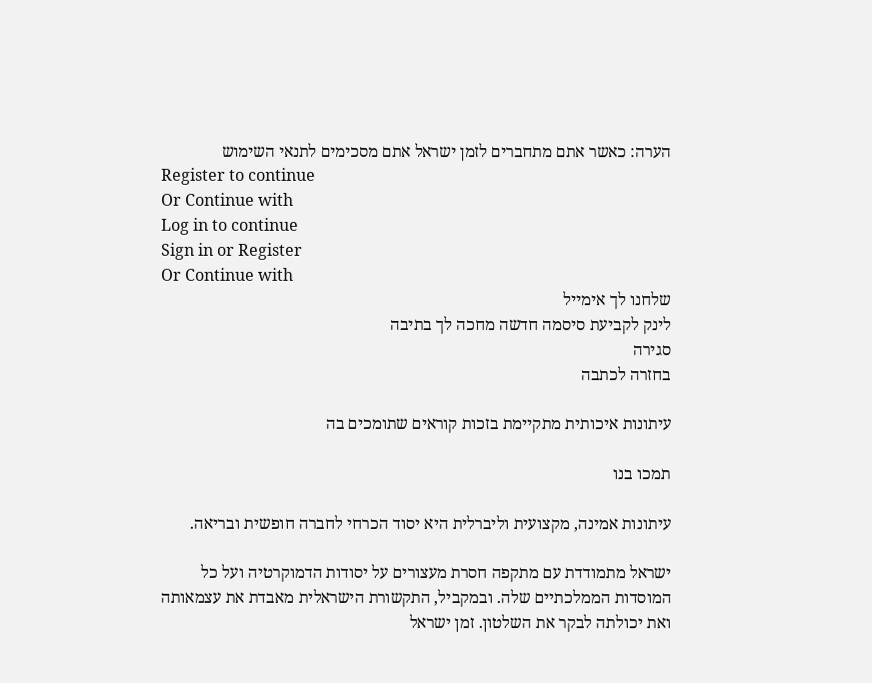הערה: כאשר אתם מתחברים לזמן ישראל אתם מסכימים לתנאי השימוש
Register to continue
Or Continue with
Log in to continue
Sign in or Register
Or Continue with
שלחנו לך אימייל
לינק לקביעת סיסמה חדשה מחכה לך בתיבה
סגירה
בחזרה לכתבה

עיתונות איכותית מתקיימת בזכות קוראים שתומכים בה

תמכו בנו

עיתונות אמינה, מקצועית וליברלית היא יסוד הכרחי לחברה חופשית ובריאה.

ישראל מתמודדת עם מתקפה חסרת מעצורים על יסודות הדמוקרטיה ועל כל המוסדות הממלכתיים שלה. ובמקביל, התקשורת הישראלית מאבדת את עצמאותה ואת יכולתה לבקר את השלטון. זמן ישראל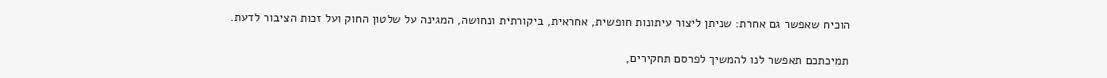הוכיח שאפשר גם אחרת: שניתן ליצור עיתונות חופשית, אחראית, ביקורתית ונחושה, המגינה על שלטון החוק ועל זכות הציבור לדעת.

תמיכתכם תאפשר לנו להמשיך לפרסם תחקירים,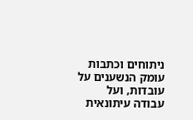ניתוחים וכתבות עומק הנשענים על עובדות, ועל עבודה עיתונאית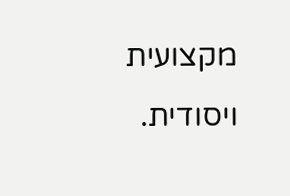מקצועית ויסודית.